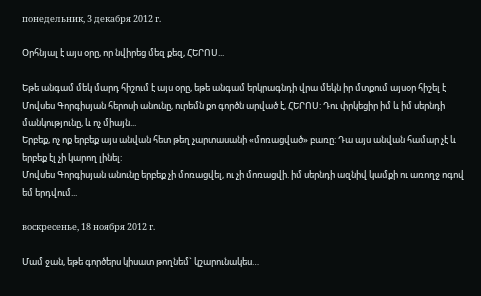понедельник, 3 декабря 2012 г.

Օրհնյալ է այս օրը, որ նվիրեց մեզ քեզ, ՀԵՐՈՍ...

Եթե անգամ մեկ մարդ հիշում է այս օրը, եթե անգամ երկրագնդի վրա մեկն իր մտքում այսօր հիշել է Մովսես Գորգիսյան հերոսի անունը, ուրեմն քո գործն արված է, ՀԵՐՈՍ: Դու փրկեցիր իմ և իմ սերնդի մանկությունը, և ոչ միայն...
Երբեք, ոչ ոք երբեք այս անվան հետ թեղ չարտասանի «մոռացված» բառը: Դա այս անվան համար չէ և երբեք էլ չի կարող լինել:
Մովսես Գորգիսյան անունը երբեք չի մոռացվել, ու չի մոռացվի. իմ սերնդի ազնիվ կամքի ու առողջ ոգով եմ երդվում...

воскресенье, 18 ноября 2012 г.

Մամ ջան, եթե գործերս կիսատ թողնեմ` կշարունակես…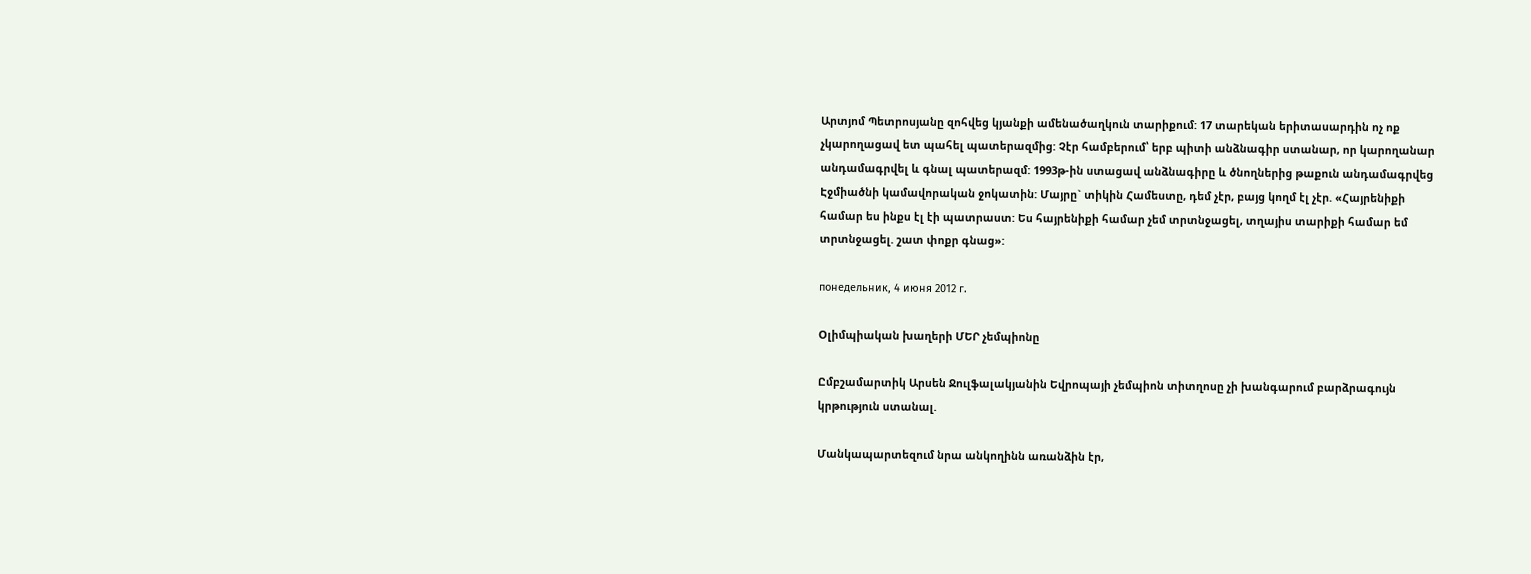Արտյոմ Պետրոսյանը զոհվեց կյանքի ամենածաղկուն տարիքում: 17 տարեկան երիտասարդին ոչ ոք չկարողացավ ետ պահել պատերազմից: Չէր համբերում՝ երբ պիտի անձնագիր ստանար, որ կարողանար անդամագրվել և գնալ պատերազմ: 1993թ-ին ստացավ անձնագիրը և ծնողներից թաքուն անդամագրվեց Էջմիածնի կամավորական ջոկատին: Մայրը` տիկին Համեստը, դեմ չէր, բայց կողմ էլ չէր. «Հայրենիքի համար ես ինքս էլ էի պատրաստ: Ես հայրենիքի համար չեմ տրտնջացել, տղայիս տարիքի համար եմ տրտնջացել. շատ փոքր գնաց»:

понедельник, 4 июня 2012 г.

Օլիմպիական խաղերի ՄԵՐ չեմպիոնը

Ըմբշամարտիկ Արսեն Ջուլֆալակյանին Եվրոպայի չեմպիոն տիտղոսը չի խանգարում բարձրագույն կրթություն ստանալ.

Մանկապարտեզում նրա անկողինն առանձին էր,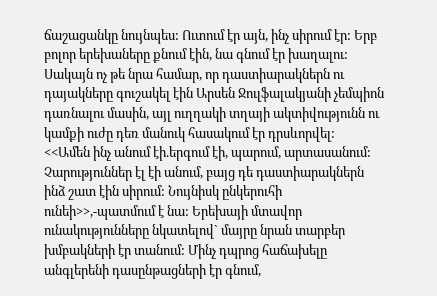ճաշացանկը նույնպես: Ուտում էր այն, ինչ սիրում էր: Երբ բոլոր երեխաները քնում էին, նա գնում էր խաղալու: Սակայն ոչ թե նրա համար, որ դաստիարակներն ու դայակները գուշակել էին Արսեն Ջուլֆալակյանի չեմպիոն դառնալու մասին, այլ ուղղակի տղայի ակտիվությունն ու կամքի ուժը դեռ մանուկ հասակում էր դրսևորվել:
<<Ամեն ինչ անում էի.երգում էի, պարում, արտասանում: Չարություններ էլ էի անում, բայց դե դաստիարակներն ինձ շատ էին սիրում: Նույնիսկ ընկերուհի ունեի>>,-պատմում է նա: Երեխայի մտավոր ունակությունները նկատելով` մայրը նրան տարբեր խմբակների էր տանում: Մինչ դպրոց հաճախելը անգլերենի դասընթացների էր գնում,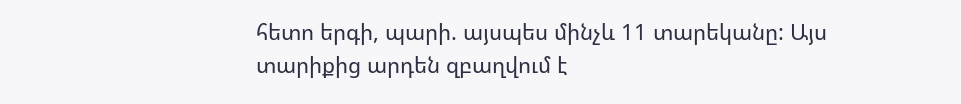հետո երգի, պարի. այսպես մինչև 11 տարեկանը: Այս տարիքից արդեն զբաղվում է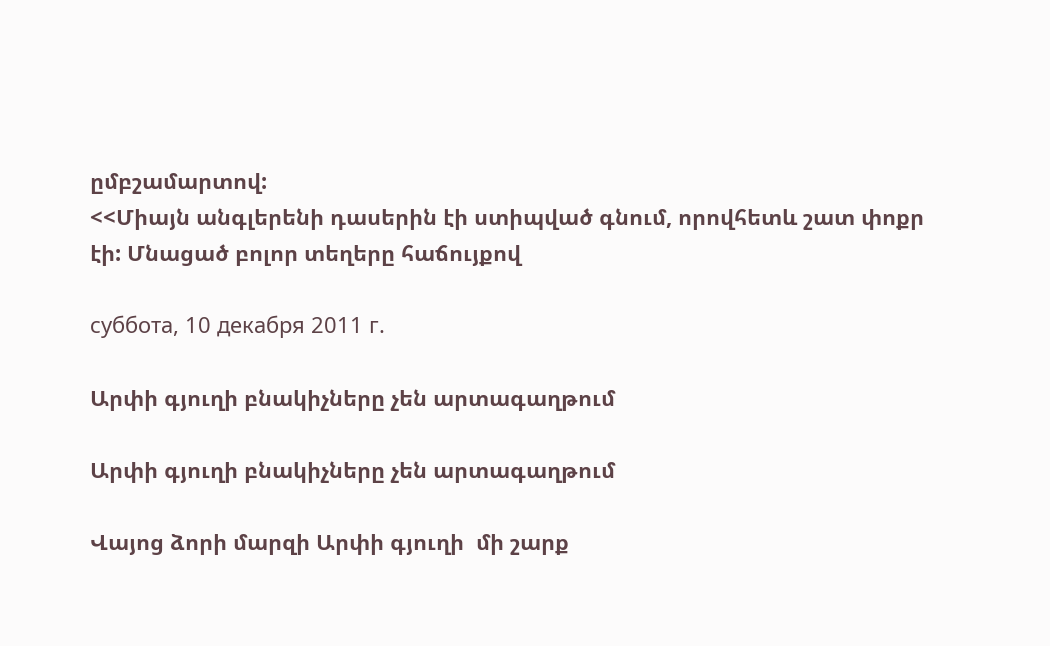ըմբշամարտով:
<<Միայն անգլերենի դասերին էի ստիպված գնում, որովհետև շատ փոքր էի: Մնացած բոլոր տեղերը հաճույքով

суббота, 10 декабря 2011 г.

Արփի գյուղի բնակիչները չեն արտագաղթում

Արփի գյուղի բնակիչները չեն արտագաղթում

Վայոց ձորի մարզի Արփի գյուղի  մի շարք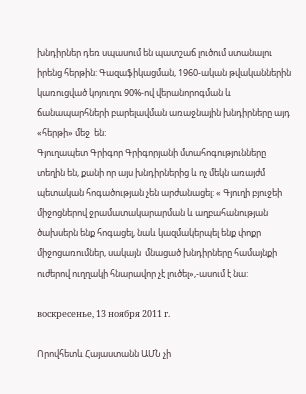խնդիրներ դեռ սպասում են պատշաճ լուծում ստանալու իրենց հերթին: Գազաֆիկացման, 1960-ական թվականներին կառուցված կոյուղու 90%-ով վերանորոգման և ճանապարհների բարելավման առաջնային խնդիրները այդ «հերթի» մեջ  են:
Գյուղապետ Գրիգոր Գրիգորյանի մտահոգությունները տեղին են, քանի որ այս խնդիրներից և ոչ մեկն առայժմ պետական հոգածության չեն արժանացել: « Գյուղի բյուջեի միջոցներով ջրամատակարարման և աղբահանության ծախսերն ենք հոգացել, նաև կազմակերպել ենք փոքր միջոցառումներ, սակայն  մնացած խնդիրները համայնքի ուժերով ուղղակի հնարավոր չէ լուծել»,-ասում է նա:

воскресенье, 13 ноября 2011 г.

Որովհետև Հայաստանն ԱՄՆ չի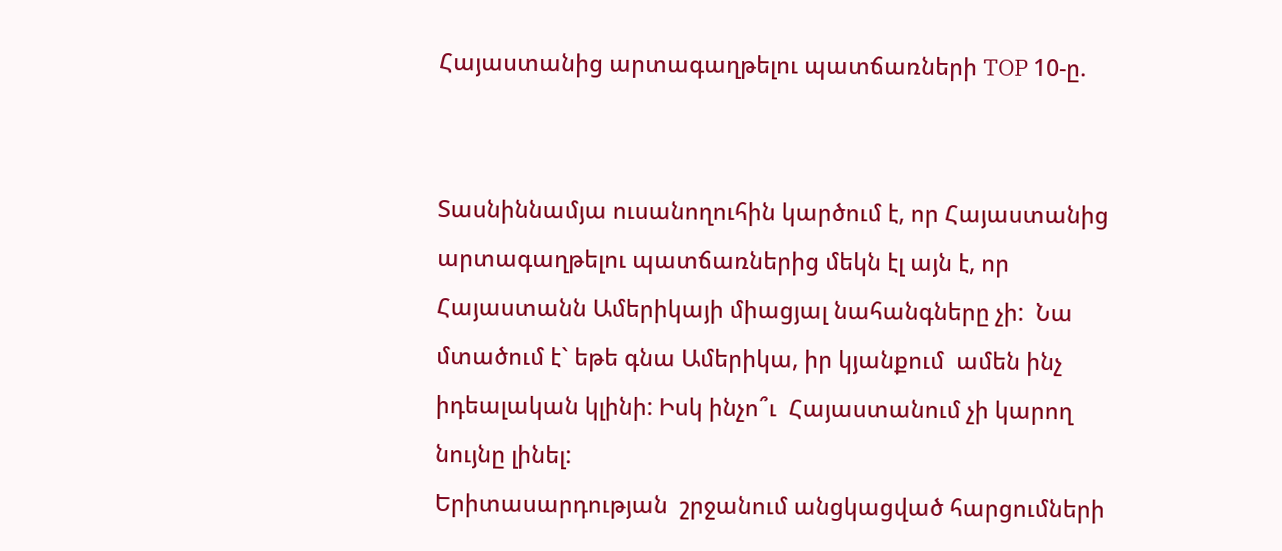Հայաստանից արտագաղթելու պատճառների TOP 10-ը.


Տասնիննամյա ուսանողուհին կարծում է, որ Հայաստանից արտագաղթելու պատճառներից մեկն էլ այն է, որ Հայաստանն Ամերիկայի միացյալ նահանգները չի:  Նա մտածում է` եթե գնա Ամերիկա, իր կյանքում  ամեն ինչ իդեալական կլինի: Իսկ ինչո՞ւ  Հայաստանում չի կարող նույնը լինել:                                                            Երիտասարդության  շրջանում անցկացված հարցումների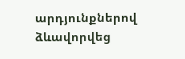արդյունքներով ձևավորվեց